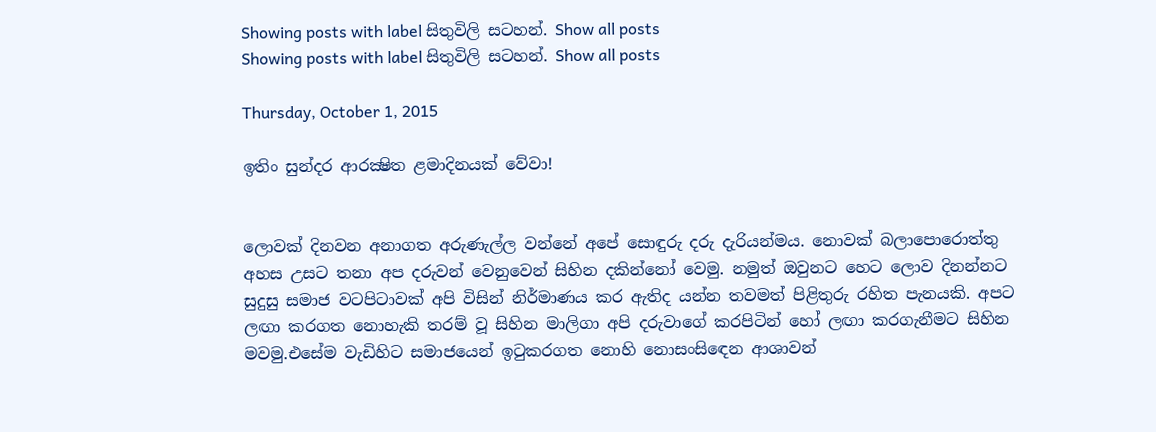Showing posts with label සිතුවිලි සටහන්. Show all posts
Showing posts with label සිතුවිලි සටහන්. Show all posts

Thursday, October 1, 2015

ඉතිං සුන්දර ආරක්‍ෂිත ළමාදිනයක් වේවා!


ලොවක් දිනවන අනාගත අරුණැල්ල වන්නේ අපේ සොඳුරු දරු දැරියන්මය. නොවක් බලාපොරොත්තු අහස උසට තනා අප දරුවන් වෙනුවෙන් සිහින දකින්නෝ වෙමු. නමුත් ඔවුනට හෙට ලොව දිනන්නට සුදුසු සමාජ වටපිටාවක් අපි විසින් නිර්මාණය කර ඇතිද යන්න තවමත් පිළිතුරු රහිත පැනයකි. අපට ලඟා කරගත නොහැකි තරම් වූ සිහින මාලිගා අපි දරුවාගේ කරපිටින් හෝ ලඟා කරගැනීමට සිහින මවමු.එසේම වැඩිහිට සමාජයෙන් ඉටුකරගත නොහි නොසංසිඳෙන ආශාවන්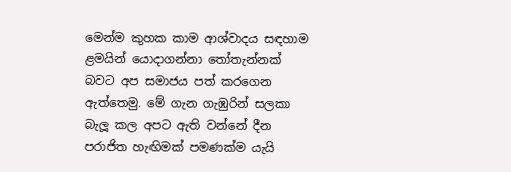මෙන්ම කුහක කාම ආශ්වාදය සඳහාම ළමයින් යොදාගන්නා තෝතැන්නක් බවට අප සමාජය පත් කරගෙන ඇත්තෙමු. මේ ගැන ගැඹුරින් සලකා බැලූ කල අපට ඇති වන්නේ දීන පරාජිත හැඟිමක් පමණක්ම යැයි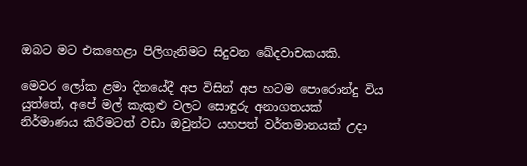ඔබට මට එකහෙළා පිලිගැනිමට සිදුවන ඛේදවාචකයකි.

මෙවර ලෝක ළමා දිනයේදී අප විසින් අප හටම පොරොන්දු විය යුත්තේ, අපේ මල් කැකුළු වලට සොඳුරු අනාගතයක් නිර්මාණය කිරීමටත් වඩා ඔවුන්ට යහපත් වර්තමානයක් උදා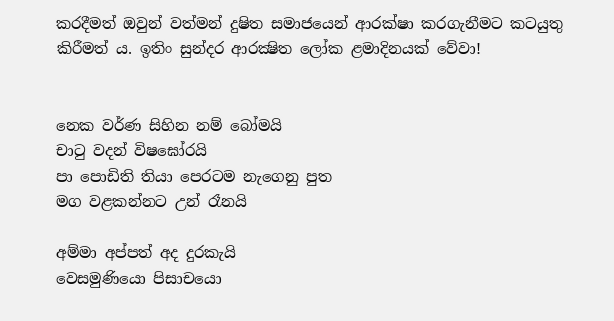කරදීමත් ඔවුන් වත්මන් දුෂිත සමාජයෙන් ආරක්ෂා කරගැනීමට කටයුතු කිරීමත් ය. ඉතිං සුන්දර ආරක්‍ෂිත ලෝක ළමාදිනයක් වේවා!


නෙක වර්ණ සිහින නම් බෝමයි
චාටු වදන් විෂඝෝරයි
පා පොඩිති තියා පෙරටම නැගෙනු පුත
මග වළකන්නට උන් රෑනයි

අම්මා අප්පත් අද දුරකැයි
වෙසමුණියො පිසාචයො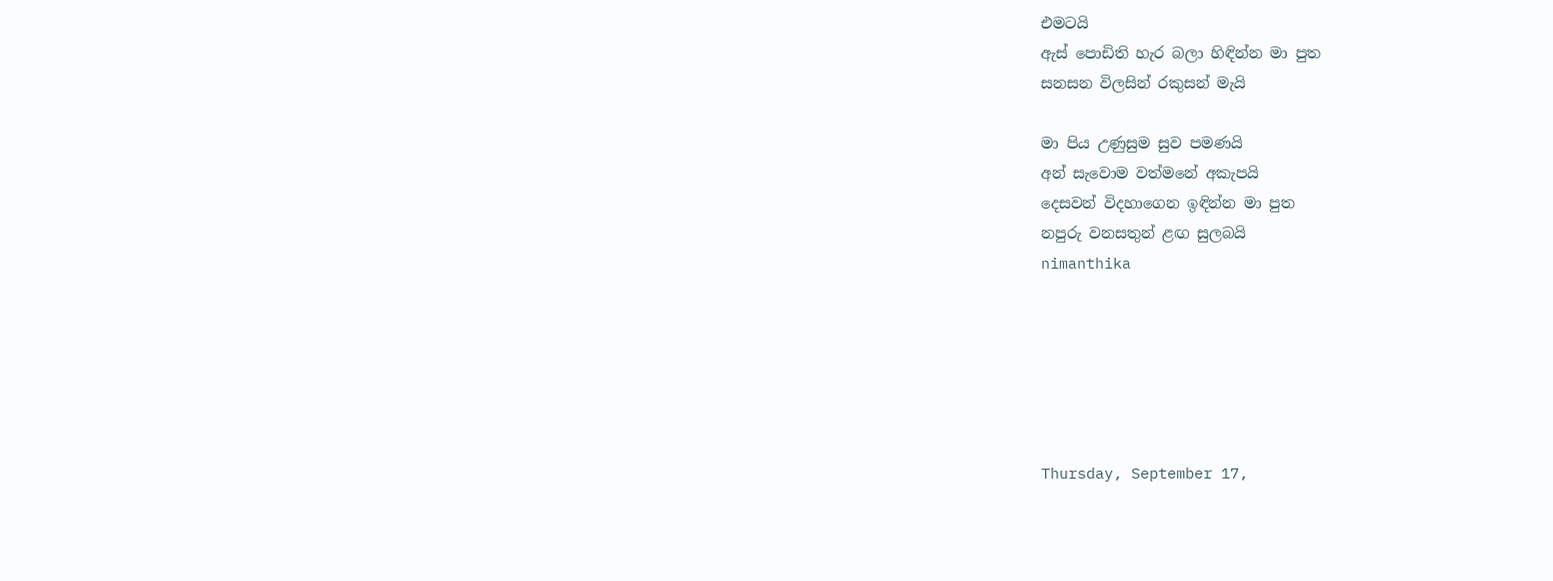එමටයි
ඇස් පොඩිති හැර බලා හිඳින්න මා පුත
සනසන විලසින් රකුසන් මැයි

මා පිය උණුසුම සුව පමණයි
අන් සැවොම වත්මනේ අකැපයි
දෙසවන් විදහාගෙන ඉඳින්න මා පුත
නපුරු වනසතුන් ළඟ සුලබයි
nimanthika






Thursday, September 17,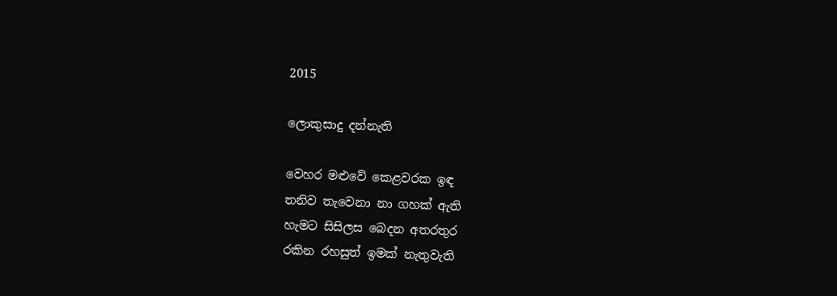2015

ලොකුසාදු දන්නැති

වෙහර මළුවේ කෙළවරක ඉඳ
තනිව තැවෙනා නා ගහක් ඇති
හැමට සිසිලස බෙදන අතරතුර
රකින රහසුත් ඉමක් නැතුවැති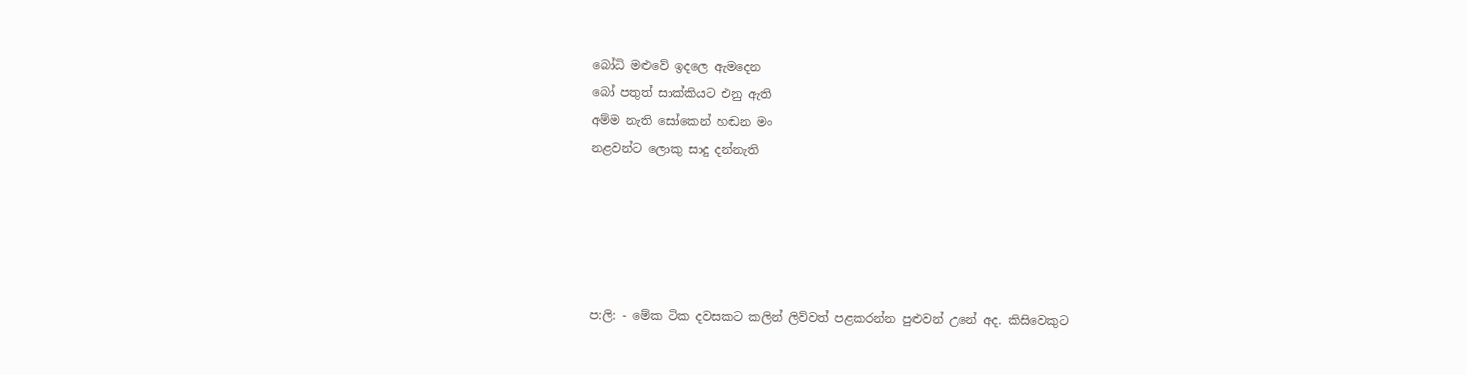බෝධි මළුවේ ඉදලෙ ඇමදෙන
බෝ පතුත් සාක්කියට එනු ඇති
අම්ම නැති සෝකෙන් හඬන මං
නළවන්ට ලොකු සාදු දන්නැති





ප:ලි: - මේක ටික දවසකට කලින් ලිව්වත් පළකරන්න පුළුවන් උනේ අද. කිසිවෙකුට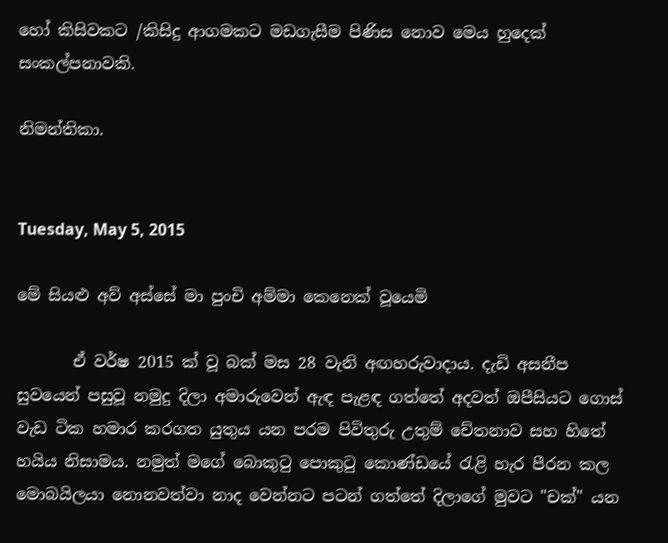හෝ කිසිවකට /කිසිදු ආගමකට මඩගැසීම පිණිස නොව මෙය හුදෙක් සංකල්පනාවකි.

නිමන්තිකා.


Tuesday, May 5, 2015

මේ සියළු අව් අස්සේ මා පුංචි අම්මා කෙනෙක් වූයෙමි

       ඒ වර්ෂ 2015 ක් වූ බක් මස 28 වැනි අඟහරුවාදාය. දැඩි අසනීප සුවයෙන් පසුවූ නමුදු දිලා අමාරුවෙන් ඇඳ පැළඳ ගත්තේ අදවත් ඔපීසියට ගොස් වැඩ ටික හමාර කරගත යුතුය යන පරම පිවිතුරු උතුම් චේතනාව සහ හිතේ හයිය නිසාමය. නමුත් මගේ බොකුටු පොකුටු කොණ්ඩයේ රැළි හැර පීරන කල මොබයිලයා නොනවත්වා නාද වෙන්නට පටන් ගත්තේ දිලාගේ මුවට "චක්" යන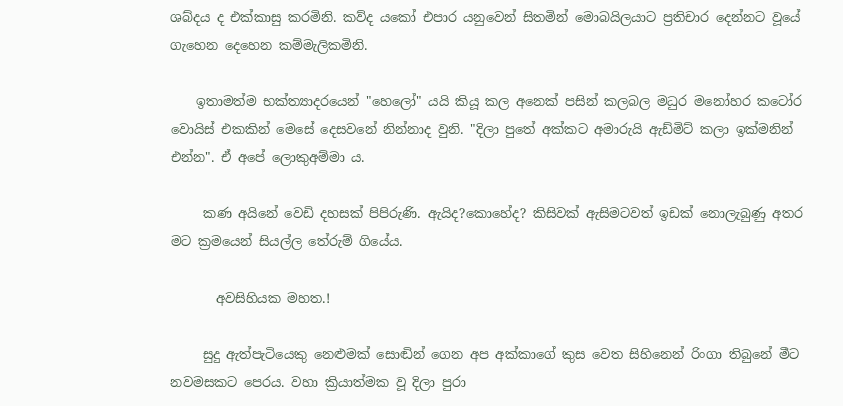ශබ්දය ද එක්කාසු කරමිනි. කව්ද යකෝ එපාර යනුවෙන් සිතමින් මොබයිලයාට ප්‍රතිචාර දෙන්නට වූයේ ගැහෙන දෙහෙන කම්මැලිකමිනි.

    ඉතාමත්ම භක්ත්‍යාදරයෙන් "හෙලෝ" යයි කියූ කල අනෙක් පසින් කලබල මධුර මනෝහර කටෝර වොයිස් එකකින් මෙසේ දෙසවනේ නින්නාද වුනි. "දිලා පුතේ අක්කට අමාරුයි ඇඩ්මිට් කලා ඉක්මනින් එන්න". ඒ අපේ ලොකුඅම්මා ය.

     කණ අයිනේ වෙඩි දහසක් පිපිරුණි. ඇයිද?කොහේද? කිසිවක් ඇසිමටවත් ඉඩක් නොලැබුණු අතර මට ක්‍රමයෙන් සියල්ල තේරුම් ගියේය.

       අවසිහියක මහත.!

     සුදු ඇත්පැටියෙකු නෙළුමක් සොඬින් ගෙන අප අක්කාගේ කුස වෙත සිහිනෙන් රිංගා තිබුනේ මීට නවමසකට පෙරය. වහා ක්‍රියාත්මක වූ දිලා පුරා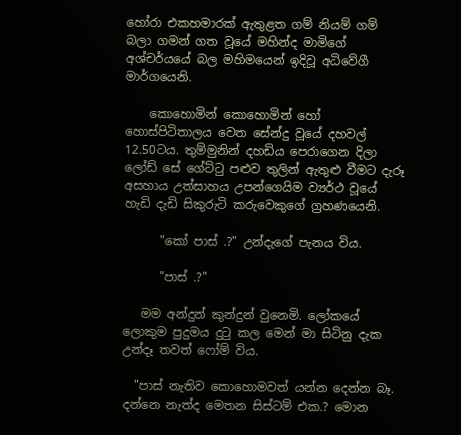හෝරා එකහමාරක් ඇතුළත ගම් නියම් ගම්  බලා ගමන් ගත වූයේ මහින්ද මාමිගේ අශ්චර්යයේ බල මහිමයෙන් ඉදිවූ අධිවේගී මාර්ගයෙනි.

    කොහොමින් කොහොමින් හෝ හොස්පිටිතාලය වෙත සේන්දු වූයේ දහවල් 12.50ටය. තුම්මුනින් දහඩිය පෙරාගෙන දිලා ලෝඩ් සේ ගේට්ටු පළුව තුලින් ඇතුළු වීමට දැරූ අසහාය උත්සාහය උපන්ගෙයිම ව්‍යර්ථ වූයේ හැඩි දැඩි සිකුරුටි කරුවෙකුගේ ග්‍රහණයෙනි.

      "කෝ පාස් .?" උන්දැගේ පැනය විය.

      "පාස් .?"

   මම අන්දුන් කුන්දුන් වුනෙමි. ලෝකයේ ලොකුම පුදුමය දුටු කල මෙන් මා සිටිනු දැක උන්දෑ තවත් ෆෝම් විය.

  "පාස් නැතිව කොහොමවත් යන්න දෙන්න බෑ. දන්නෙ නැත්ද මෙතන සිස්ටම් එක.? මොන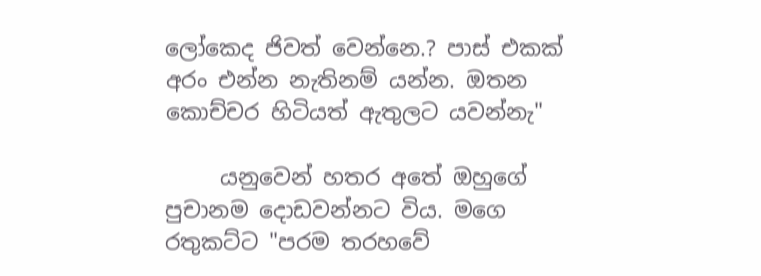ලෝකෙද ජිවත් වෙන්නෙ.? පාස් එකක් අරං එන්න නැතිනම් යන්න. ඔතන කොච්චර හිටියත් ඇතුලට යවන්නැ"

     යනුවෙන් හතර අතේ ඔහුගේ පුචානම දොඩවන්නට විය. මගෙ රතුකට්ට "පරම තරහවේ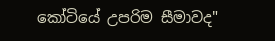කෝටියේ උපරිම සීමාවද"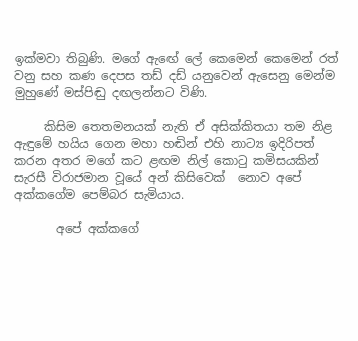ඉක්මවා තිබුණි. මගේ ඇඟේ ලේ කෙමෙන් කෙමෙන් රත් වනු සහ කණ දෙපස තඩ් දඩ් යනුවෙන් ඇසෙනු මෙන්ම මුහුණේ මස්පිඬු දඟලන්නට විණි.

     කිසිම තෙතමනයක් නැති ඒ අසික්කිතයා තම නිළ ඇඳුමේ හයිය ගෙන මහා හඬින් එහි නාට්‍ය ඉදිරිපත් කරන අතර මගේ කට ළඟම නිල් කොටු කමිසයකින් සැරසී විරාජමාන වූයේ අන් කිසිවෙක්  නොව අපේ අක්කගේම පෙම්බර සැමියාය.

       අපේ අක්කගේ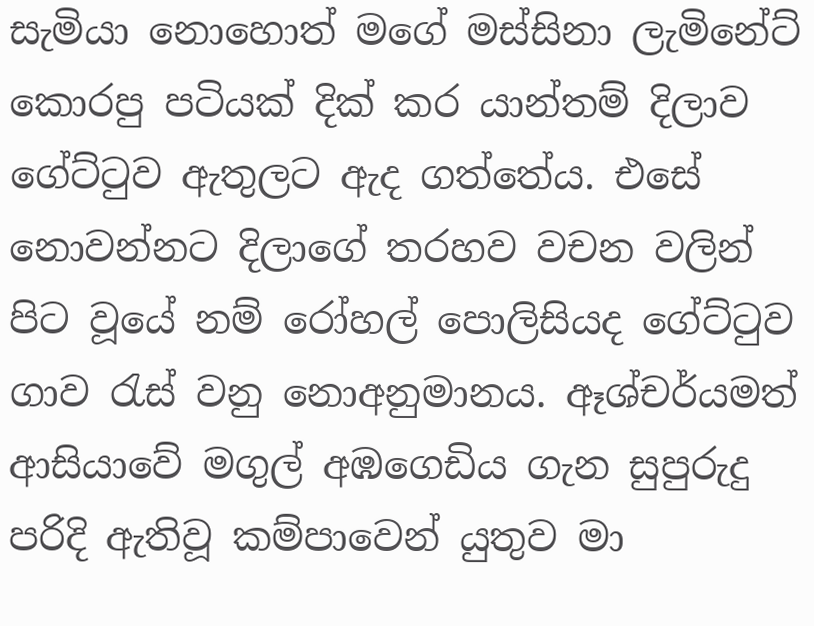සැමියා නොහොත් මගේ මස්සිනා ලැමිනේට් කොරපු පටියක් දික් කර යාන්තම් දිලාව ගේට්ටුව ඇතුලට ඇද ගත්තේය. එසේ නොවන්නට දිලාගේ තරහව වචන වලින් පිට වූයේ නම් රෝහල් පොලිසියද ගේට්ටුව ගාව රැස් වනු නොඅනුමානය. ඈශ්චර්යමත් ආසියාවේ මගුල් අඹගෙඩිය ගැන සුපුරුදු පරිදි ඇතිවූ කම්පාවෙන් යුතුව මා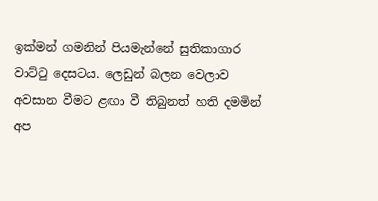ඉක්මන් ගමනින් පියමැන්නේ සුතිකාගාර වාට්ටු දෙසටය. ලෙඩුන් බලන වෙලාව අවසාන වීමට ළඟා වී තිබුනත් හති දමමින් අප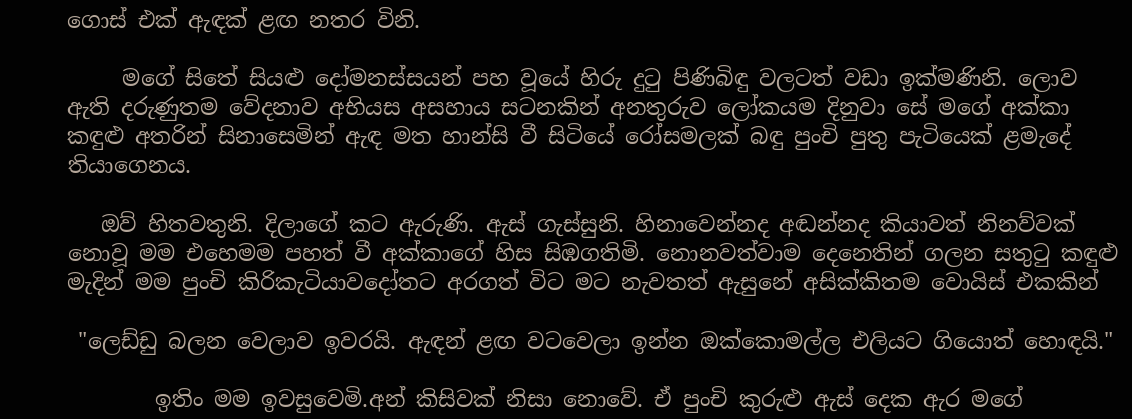ගොස් එක් ඇඳක් ළඟ නතර විනි.

     මගේ සිතේ සියළු දෝමනස්සයන් පහ වූයේ හිරු දුටු පිණිබිඳු වලටත් වඩා ඉක්මණිනි. ලොව ඇති දරුණුතම වේදනාව අභියස අසහාය සටනකින් අනතුරුව ලෝකයම දිනුවා සේ මගේ අක්කා කඳුළු අතරින් සිනාසෙමින් ඇඳ මත හාන්සි වී සිටියේ රෝසමලක් බඳු පුංචි පුතු පැටියෙක් ළමැදේ තියාගෙනය.

   ඔව් හිතවතුනි. දිලාගේ කට ඇරුණි. ඇස් ගැස්සුනි. හිනාවෙන්නද අඬන්නද කියාවත් නිනව්වක් නොවූ මම එහෙමම පහත් වී අක්කාගේ හිස සිඹගතිමි. නොනවත්වාම දෙනෙතින් ගලන සතුටු කඳුළු මැදින් මම පුංචි කිරිකැටියාවදෝතට අරගත් විට මට නැවතත් ඇසුනේ අසික්කිතම වොයිස් එකකින්

 "ලෙඩ්ඩු බලන වෙලාව ඉවරයි. ඇඳන් ළඟ වටවෙලා ඉන්න ඔක්කොමල්ල එලියට ගියොත් හොඳයි."

        ඉතිං මම ඉවසුවෙමි.අන් කිසිවක් නිසා නොවේ. ඒ පුංචි කුරුළු ඇස් දෙක ඇර මගේ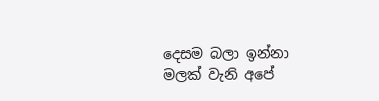දෙසම බලා ඉන්නා මලක් වැනි අපේ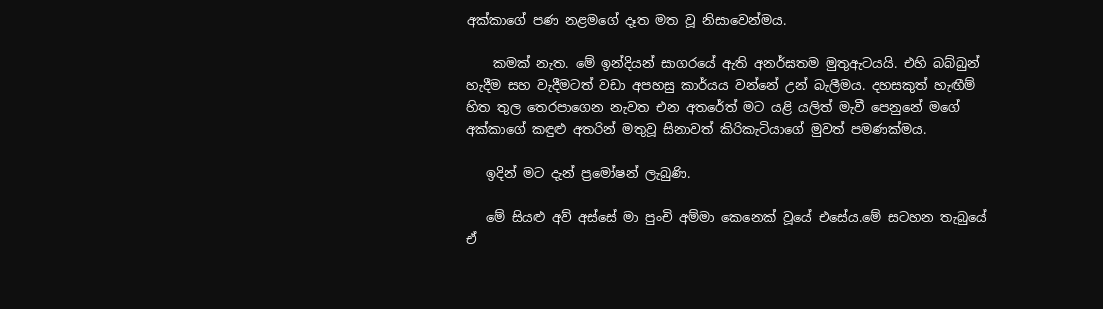අක්කාගේ පණ නළමගේ දෑත මත වූ නිසාවෙන්මය.

    කමක් නැත. මේ ඉන්දියන් සාගරයේ ඇති අනර්ඝතම මුතුඇටයයි. එහි බබ්බුන් හැදීම සහ වැදීමටත් වඩා අපහසු කාර්යය වන්නේ උන් බැලීමය. දහසකුත් හැඟීම් හිත තුල තෙරපාගෙන නැවත එන අතරේත් මට යළි යලිත් මැවී පෙනුනේ මගේ අක්කාගේ කඳුළු අතරින් මතුවූ සිනාවත් කිරිකැටියාගේ මුවත් පමණක්මය.

   ඉදින් මට දැන් ප්‍රමෝෂන් ලැබුණි.

   මේ සියළු අව් අස්සේ මා පුංචි අම්මා කෙනෙක් වූයේ එසේය.මේ සටහන තැබුයේ ඒ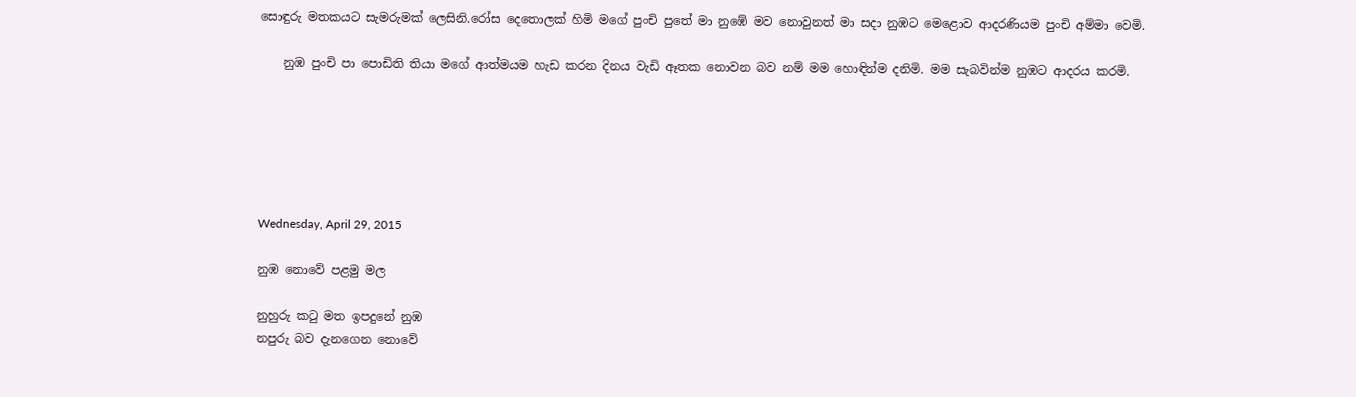සොඳුරු මතකයට සැමරුමක් ලෙසිනි.රෝස දෙතොලක් හිමි මගේ පුංචි පුතේ මා නුඹේ මව නොවුනත් මා සදා නුඹට මෙළොව ආදරණියම පුංචි අම්මා වෙමි.

    නුඹ පුංචි පා පොඩිති තියා මගේ ආත්මයම හැඩ කරන දිනය වැඩි ඈතක නොවන බව නම් මම හොඳින්ම දනිමි. මම සැබවින්ම නුඹට ආදරය කරමි.






Wednesday, April 29, 2015

නුඹ නොවේ පළමු මල

නුහුරු කටු මත ඉපදුනේ නුඹ
නපුරු බව දැනගෙන නොවේ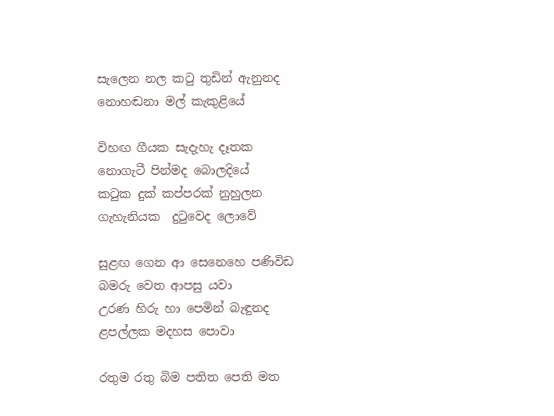සැලෙන නල කටු තුඩින් ඇනුනද
නොහඬනා මල් කැකුළියේ

විහඟ ගීයක සැදැහැ දෑතක
නොගැටී පින්මද බොලදියේ
කටුක දුක් කප්පරක් නුහුලන
ගැහැනියක  දුටුවෙද ලොවේ

සුළඟ ගෙන ආ සෙනෙහෙ පණිවිඩ
බමරු වෙත ආපසු යවා
උරණ හිරු හා පෙමින් බැඳුනද
ළපල්ලක මදහස පොවා

රතුම රතු බිම පතිත පෙති මත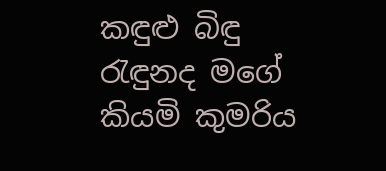කඳුළු බිඳු රැඳුනද මගේ
කියමි කුමරිය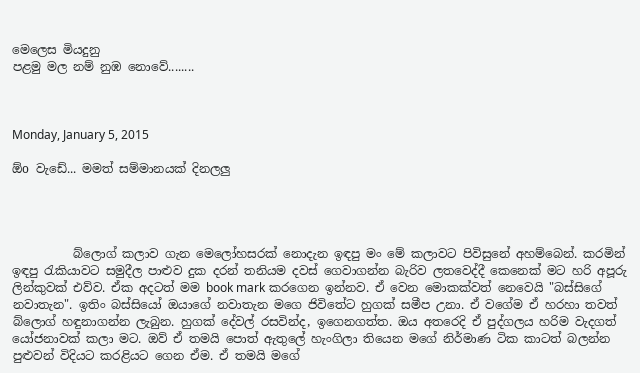මෙලෙස මියදුනු
පළමු මල නම් නුඹ නොවේ........



Monday, January 5, 2015

ඕo වැඩේ... මමත් සම්මානයක් දිනලලු




          බ්ලොග් කලාව ගැන මෙලෝහසරක් නොදැන ඉඳපු මං මේ කලාවට පිවිසුනේ අහම්බෙන්. කරමින් ඉඳපු රැකියාවට සමුදීල පාළුව දුක දරන් තනියම දවස් ගෙවාගන්න බැරිව ලතවෙද්දී කෙනෙක් මට හරි අපූරු ලින්කුවක් එව්ව. ඒක අදටත් මම book mark කරගෙන ඉන්නව. ඒ වෙන මොකක්වත් නෙවෙයි "බස්සිගේ නවාතැන". ඉතිං බස්සියෝ ඔයාගේ නවාතැන මගෙ ජිවිතේට හුගක් සමීප උනා. ඒ වගේම ඒ හරහා තවත් බ්ලොග් හඳුනාගන්න ලැබුන. හුගක් දේවල් රසවින්ද, ඉගෙනගත්ත. ඔය අතරෙදි ඒ පුද්ගලය හරිම වැදගත් යෝජනාවක් කලා මට. ඔව් ඒ තමයි පොත් ඇතුලේ හැංගිලා තියෙන මගේ නිර්මාණ ටික කාටත් බලන්න පුළුවන් විදියට කරළියට ගෙන ඒම. ඒ තමයි මගේ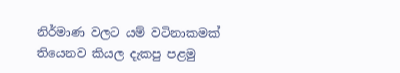නිර්මාණ වලට යම් වටිනාකමක් තියෙනව කියල දැකපු පළමු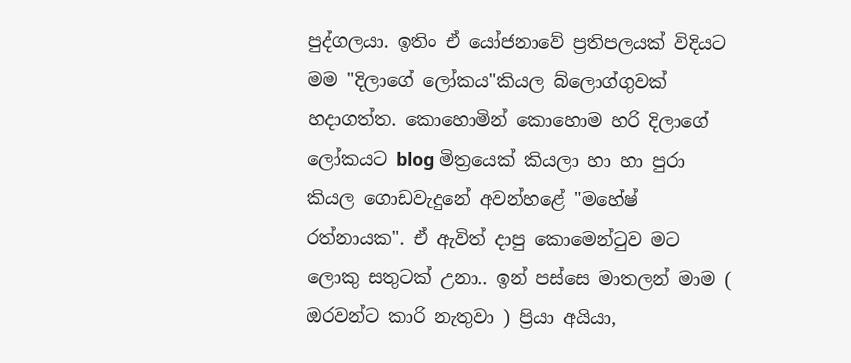පුද්ගලයා. ඉතිං ඒ යෝජනාවේ ප්‍රතිපලයක් විදියට මම "දිලාගේ ලෝකය"කියල බ්ලොග්ගුවක් හදාගත්ත. කොහොමින් කොහොම හරි දිලාගේ ලෝකයට blog මිත්‍රයෙක් කියලා හා හා පුරා කියල ගොඩවැදුනේ අවන්හළේ "මහේෂ් රත්නායක". ඒ ඇවිත් දාපු කොමෙන්ටුව මට ලොකු සතුටක් උනා.. ඉන් පස්සෙ මාතලන් මාම ( ඔරවන්ට කාරි නැතුවා ) ප්‍රියා අයියා,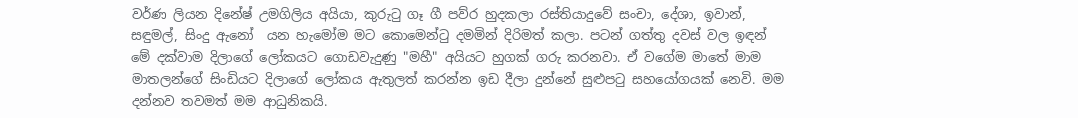වර්ණ ලියන දිනේෂ් උමගිලිය අයියා, කුරුටු ගෑ ගී පව්ර හුදකලා රස්තියාදුවේ සංචා, දේශා, ඉවාන්, සඳුමල්, සිංදු ඇනෝ  යන හැමෝම මට කොමෙන්ටු දමමින් දිරිමත් කලා. පටන් ගත්තු දවස් වල ඉඳන් මේ දක්වාම දිලාගේ ලෝකයට ගොඩවැදුණු "මහී" අයියට හුගක් ගරු කරනවා. ඒ වගේම මාතේ මාම මාතලන්ගේ සිංඩියට දිලාගේ ලෝකය ඇතුලත් කරන්න ඉඩ දීලා දුන්නේ සුළුපටු සහයෝගයක් නෙවි. මම දන්නව තවමත් මම ආධුනිකයි.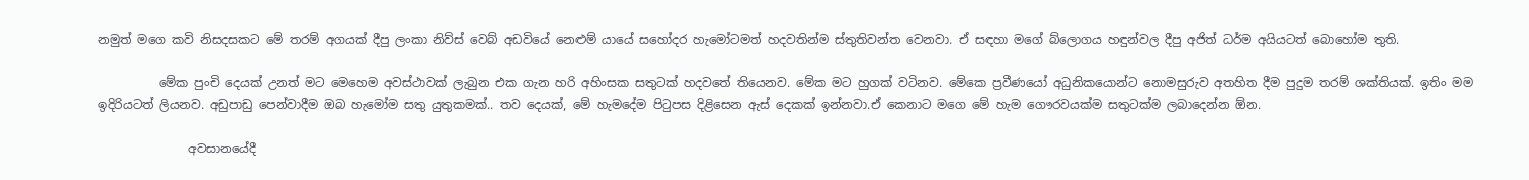නමුත් මගෙ කවි නිසදසකට මේ තරම් අගයක් දීපු ලංකා නිව්ස් වෙබ් අඩවියේ නෙළුම් යායේ සහෝදර හැමෝටමත් හදවතින්ම ස්තුතිවන්ත වෙනවා. ඒ සඳහා මගේ බ්ලොගය හඳුන්වල දීපු අජිත් ධර්ම අයියටත් බොහෝම තුති.

          මේක පුංචි දෙයක් උනත් මට මෙහෙම අවස්ථාවක් ලැබුන එක ගැන හරි අහිංසක සතුටක් හදවතේ තියෙනව. මේක මට හුගක් වටිනව. මේකෙ ප්‍රවීණයෝ අධුනිකයොන්ට නොමසුරුව අතහිත දීම පුදුම තරම් ශක්තියක්. ඉතිං මම ඉදිරියටත් ලියනව. අඩුපාඩු පෙන්වාදීම ඔබ හැමෝම සතු යුතුකමක්.. තව දෙයක්, මේ හැමදේම පිටුපස දිළිසෙන ඇස් දෙකක් ඉන්නවා.ඒ කෙනාට මගෙ මේ හැම ගෞරවයක්ම සතුටක්ම ලබාදෙන්න ඕන.

               අවසානයේදී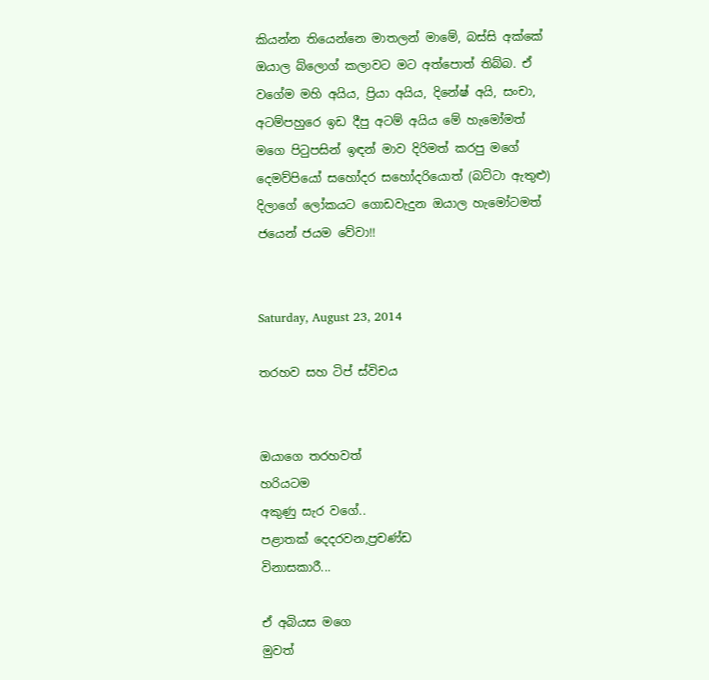කියන්න තියෙන්නෙ මාතලන් මාමේ, බස්සි අක්කේ ඔයාල බ්ලොග් කලාවට මට අත්පොත් තිබ්බ. ඒ වගේම මහි අයිය, ප්‍රියා අයිය, දිනේෂ් අයි, සංචා, අටම්පහුරෙ ඉඩ දීපු අටම් අයිය මේ හැමෝමත් මගෙ පිටුපසින් ඉඳන් මාව දිරිමත් කරපු මගේ දෙමව්පියෝ සහෝදර සහෝදරියොත් (බට්ටා ඇතුළු) දිලාගේ ලෝකයට ගොඩවැදුන ඔයාල හැමෝටමත් ජයෙන් ජයම වේවා!!


Saturday, August 23, 2014

තරහව සහ ටිප් ස්විචය


ඔයාගෙ තරහවත්
හරියටම
අකුණු සැර වගේ..
පළාතක් දෙදරවන,ප්‍රචණ්ඩ
විනාසකාරී...

ඒ අබියස මගෙ
මුවත්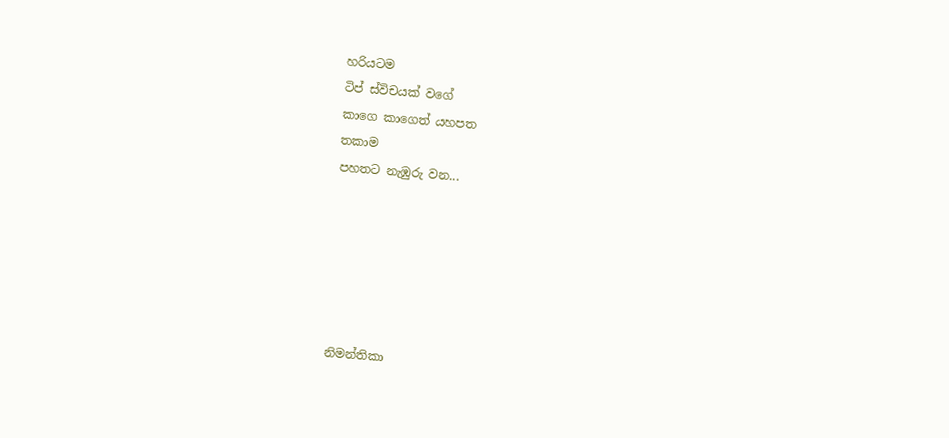හරියටම
ටිප් ස්විචයක් වගේ
කාගෙ කාගෙත් යහපත
තකාම
පහතට නැඹුරු වන...






නිමන්තිකා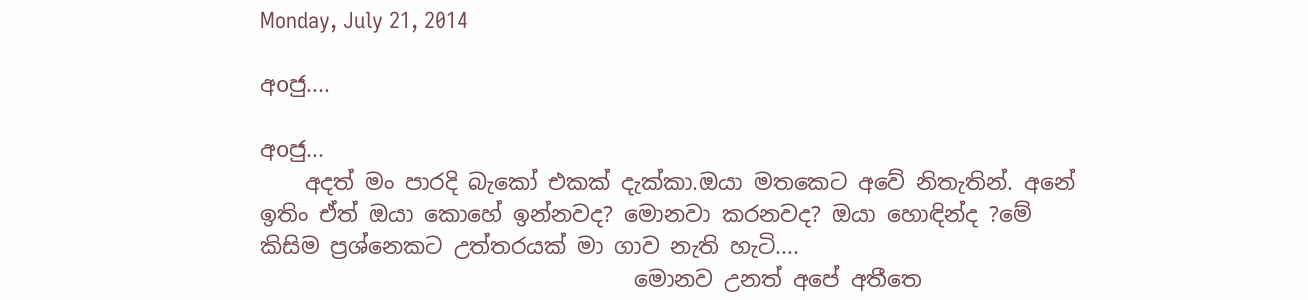Monday, July 21, 2014

අoජු....

අoජු...
    අදත් මං පාරදි බැකෝ එකක් දැක්කා.ඔයා මතකෙට අවේ නිතැතින්. අනේ ඉතිං ඒත් ඔයා කොහේ ඉන්නවද? මොනවා කරනවද? ඔයා හොඳින්ද ?මේ කිසිම ප්‍රශ්නෙකට උත්තරයක් මා ගාව නැති හැටි....
                                  මොනව උනත් අපේ අතීතෙ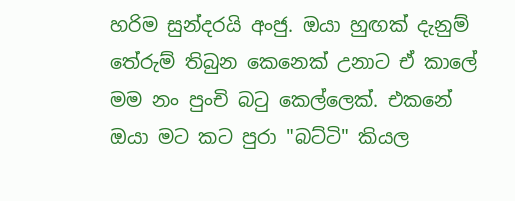හරිම සුන්දරයි අංජු. ඔයා හුඟක් දැනුම් තේරුම් තිබුන කෙනෙක් උනාට ඒ කාලේ මම නං පුංචි බටු කෙල්ලෙක්. එකනේ ඔයා මට කට පුරා "බට්ටි" කියල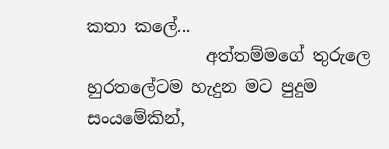කතා කලේ...
              අත්තම්මගේ තුරුලෙ හුරතලේටම හැදුන මට පුදුම සංයමේකින්,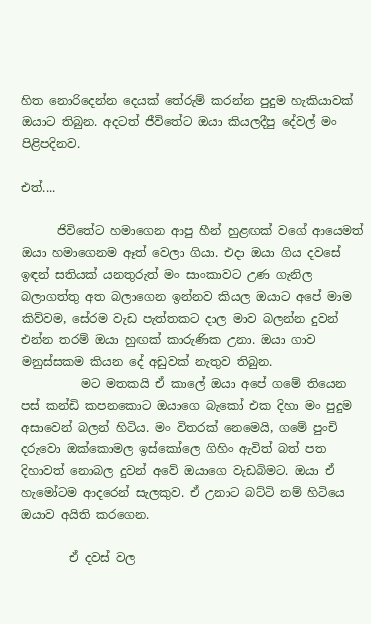හිත නොරිදෙන්න දෙයක් තේරුම් කරන්න පුදුම හැකියාවක් ඔයාට තිබුන. අදටත් ජීවිතේට ඔයා කියලදීපු දේවල් මං පිළිපදිනව.

එත්....

      ජිවිතේට හමාගෙන ආපු හීන් හුළඟක් වගේ ආයෙමත් ඔයා හමාගෙනම ඈත් වෙලා ගියා. එදා ඔයා ගිය දවසේ ඉඳන් සතියක් යනතුරුත් මං සාංකාවට උණ ගැනිල බලාගත්තු අත බලාගෙන ඉන්නව කියල ඔයාට අපේ මාම  කිව්වම, සේරම වැඩ පැත්තකට දාල මාව බලන්න දුවන් එන්න තරම් ඔයා හුඟක් කාරුණික උනා. ඔයා ගාව මනුස්සකම කියන දේ අඩුවක් නැතුව තිබුන.
          මට මතකයි ඒ කාලේ ඔයා අපේ ගමේ තියෙන පස් කන්ඩි කපනකොට ඔයාගෙ බැකෝ එක දිහා මං පුදුම අසාවෙන් බලන් හිටිය. මං විතරක් නෙමෙයි, ගමේ පුංචි දරුවො ඔක්කොමල ඉස්කෝලෙ ගිහිං ඇවිත් බත් පත දිහාවත් නොබල දුවන් අවේ ඔයාගෙ වැඩබිමට. ඔයා ඒ හැමෝටම ආදරෙන් සැලකුව. ඒ උනාට බට්ටි නම් හිටියෙ ඔයාව අයිති කරගෙන.

        ඒ දවස් වල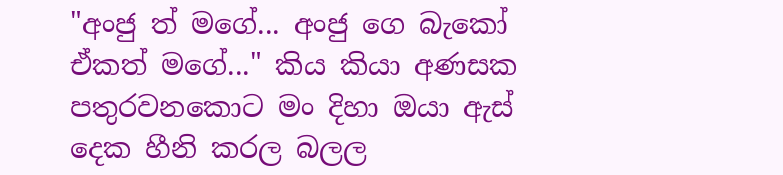"අංජු ත් මගේ... අංජු ගෙ බැකෝ ඒකත් මගේ..." කිය කියා අණසක පතුරවනකොට මං දිහා ඔයා ඇස් දෙක හීනි කරල බලල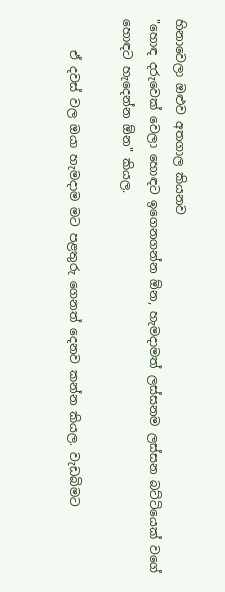හිනාවෙලා ඔළුව අතගාල කියනව
"හොඳ දරුවෙක් වෙලා හොඳට ඉගෙනගන්න ඕන, හැමදාමත් ලස්සනම ලස්සන බට්ටියෙක් වගේ හොඳට හැදෙන්න ඕන" කියල.

     ඒ දවස් වල ඔයා හැමදාම මට පළතුරු ගෙනත් දෙනව කන්න කියල. වැඩබිමට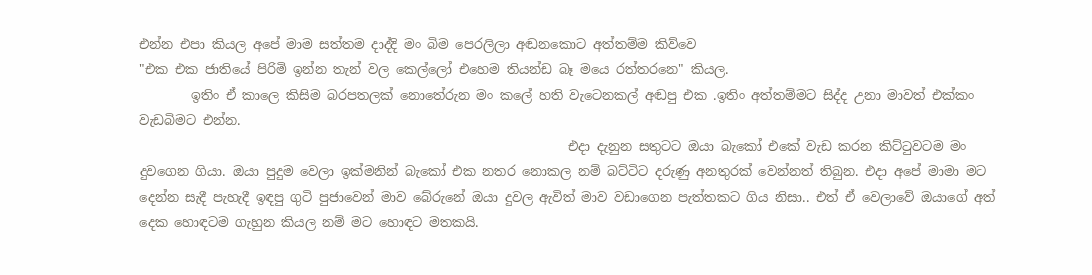එන්න එපා කියල අපේ මාම සත්තම දාද්දි මං බිම පෙරලිලා අඬනකොට අත්තම්ම කිව්වෙ
"එක එක ජාතියේ පිරිමි ඉන්න තැන් වල කෙල්ලෝ එහෙම තියන්ඩ බෑ මයෙ රත්තරනෙ" කියල.
        ඉතිං ඒ කාලෙ කිසිම බරපතලක් නොතේරුන මං කලේ හති වැටෙනකල් අඬපු එක .ඉතිං අත්තම්මට සිද්ද උනා මාවත් එක්කං වැඩබිමට එන්න.
                                                                  එදා දැනුන සතුටට ඔයා බැකෝ එකේ වැඩ කරන කිට්ටුවටම මං දුවගෙන ගියා. ඔයා පුදුම වෙලා ඉක්මනින් බැකෝ එක නතර නොකල නම් බට්ටිට දරුණු අනතුරක් වෙන්නත් තිබුන. එදා අපේ මාමා මට දෙන්න සැදී පැහැදී ඉඳපු ගුටි පුජාවෙන් මාව බේරුනේ ඔයා දුවල ඇවිත් මාව වඩාගෙන පැත්තකට ගිය නිසා.. එත් ඒ වෙලාවේ ඔයාගේ අත් දෙක හොඳටම ගැහුන කියල නම් මට හොඳට මතකයි.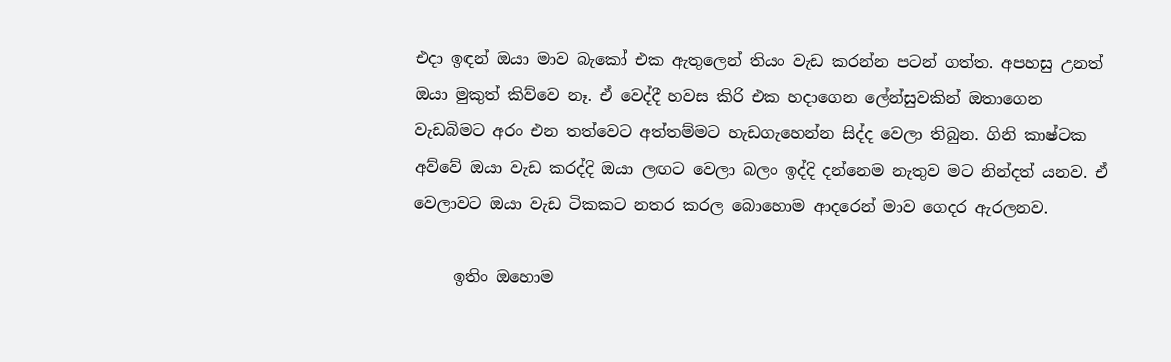එදා ඉඳන් ඔයා මාව බැකෝ එක ඇතුලෙන් තියං වැඩ කරන්න පටන් ගත්ත. අපහසු උනත් ඔයා මුකුත් කිව්වෙ නෑ. ඒ වෙද්දී හවස කිරි එක හදාගෙන ලේන්සුවකින් ඔතාගෙන වැඩබිමට අරං එන තත්වෙට අත්තම්මට හැඩගැහෙන්න සිද්ද වෙලා තිබුන. ගිනි කාෂ්ටක අව්වේ ඔයා වැඩ කරද්දි ඔයා ලඟට වෙලා බලං ඉද්දි දන්නෙම නැතුව මට නින්දත් යනව. ඒ වෙලාවට ඔයා වැඩ ටිකකට නතර කරල බොහොම ආදරෙන් මාව ගෙදර ඇරලනව.

     ඉතිං ඔහොම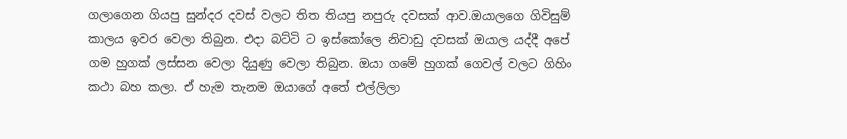ගලාගෙන ගියපු සුන්දර දවස් වලට තිත තියපු නපුරු දවසක් ආව.ඔයාලගෙ ගිවිසුම් කාලය ඉවර වෙලා තිබුන. එදා බට්ටි ට ඉස්කෝලෙ නිවාඩු දවසක් ඔයාල යද්දී අපේ ගම හුගක් ලස්සන වෙලා දියුණු වෙලා තිබුන. ඔයා ගමේ හුගක් ගෙවල් වලට ගිහිං කථා බහ කලා. ඒ හැම තැනම ඔයාගේ අතේ එල්ලිලා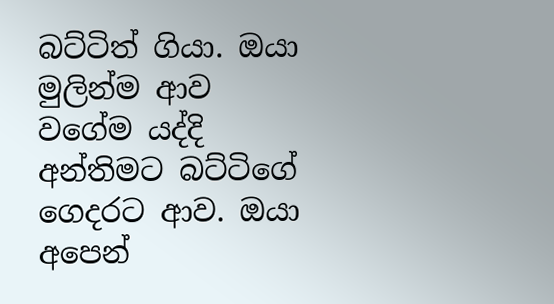බට්ටිත් ගියා. ඔයා මුලින්ම ආව වගේම යද්දි අන්තිමට බට්ටිගේ ගෙදරට ආව. ඔයා අපෙන්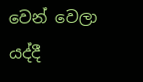වෙන් වෙලා යද්දී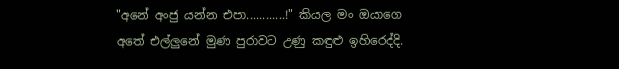"අනේ අංජු යන්න එපා............!" කියල මං ඔයාගෙ අතේ එල්ලුනේ මුණ පුරාවට උණු කඳුළු ඉහිරෙද්දි.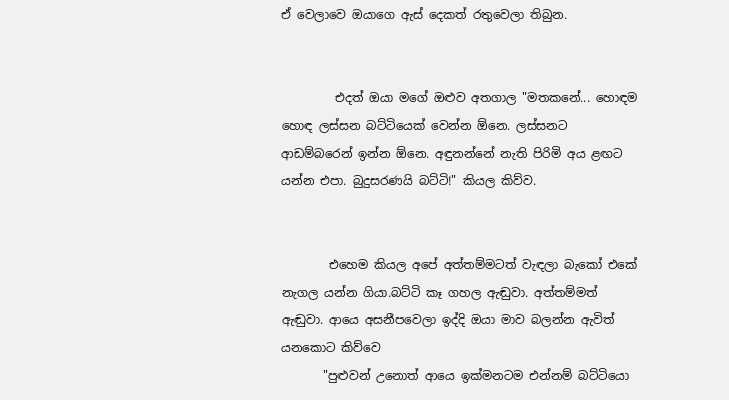ඒ වෙලාවෙ ඔයාගෙ ඇස් දෙකත් රතුවෙලා තිබුන.


         එදත් ඔයා මගේ ඔළුව අතගාල "මතකනේ... හොඳම හොඳ ලස්සන බට්ටියෙක් වෙන්න ඕනෙ. ලස්සනට ආඩම්බරෙන් ඉන්න ඕනෙ. අඳුනන්නේ නැති පිරිමි අය ළඟට යන්න එපා. බුදුසරණයි බට්ටි!" කියල කිව්ව.


        එහෙම කියල අපේ අත්තම්මටත් වැඳලා බැකෝ එකේ නැගල යන්න ගියා.බට්ටි කෑ ගහල ඇඬුවා. අත්තම්මත්  ඇඬුවා. ආයෙ අසනීපවෙලා ඉද්දි ඔයා මාව බලන්න ඇවිත් යනකොට කිව්වෙ
       "පුළුවන් උනොත් ආයෙ ඉක්මනටම එන්නම් බට්ටියො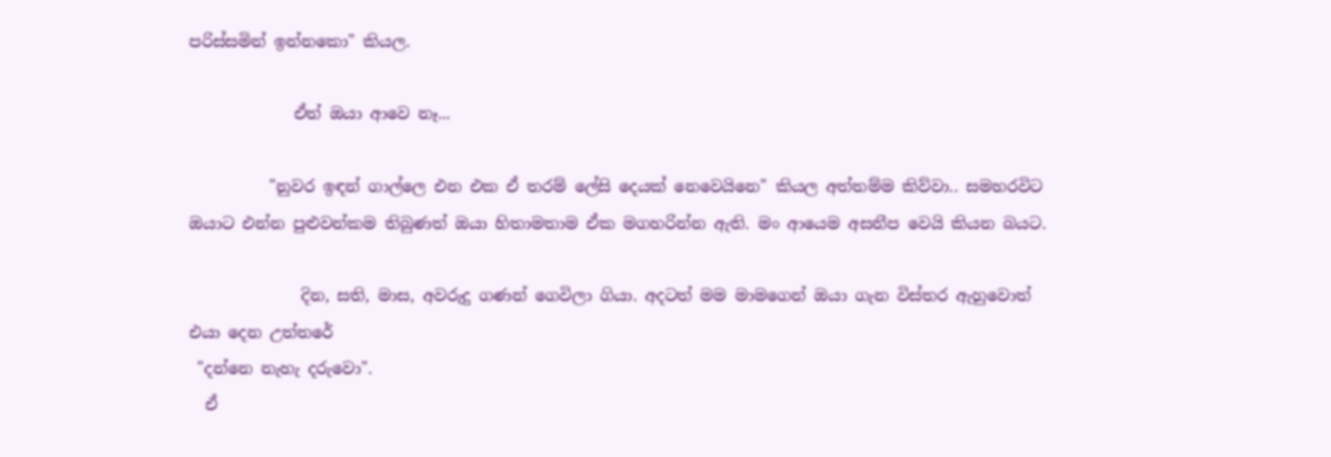පරිස්සමින් ඉන්නකො" කියල.

             ඒත් ඔයා ආවෙ නෑ...

          "නුවර ඉඳන් ගාල්ලෙ එන එක ඒ තරම් ලේසි දෙයක් නෙවෙයිනෙ" කියල අත්තම්ම කිව්වා.. සමහරවිට ඔයාට එන්න පුළුවන්කම තිබුණත් ඔයා හිතාමතාම ඒක මගහරින්න ඇති. මං ආයෙම අසනීප වෙයි කියන බයට.

              දින, සති, මාස, අවරුදු ගණන් ගෙවිලා ගියා. අදටත් මම මාමගෙන් ඔයා ගැන විස්තර ඇහුවොත් එයා දෙන උත්තරේ
 "දන්නෙ නැහැ දරුවො".
  ඒ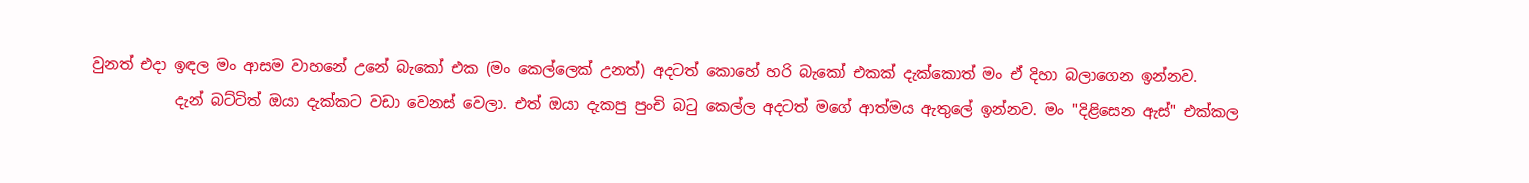වුනත් එදා ඉඳල මං ආසම වාහනේ උනේ බැකෝ එක (මං කෙල්ලෙක් උනත්) අදටත් කොහේ හරි බැකෝ එකක් දැක්කොත් මං ඒ දිහා බලාගෙන ඉන්නව.
           දැන් බට්ටිත් ඔයා දැක්කට වඩා වෙනස් වෙලා. එත් ඔයා දැකපු පුංචි බටු කෙල්ල අදටත් මගේ ආත්මය ඇතුලේ ඉන්නව. මං "දිළිසෙන ඇස්" එක්කල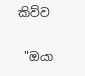කිව්ව

 "ඔයා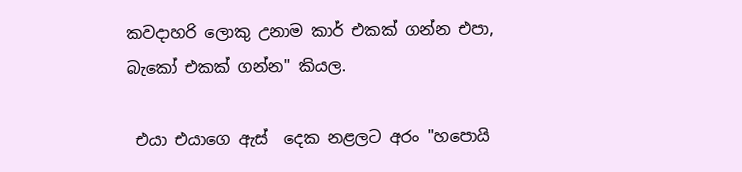කවදාහරි ලොකු උනාම කාර් එකක් ගන්න එපා, බැකෝ එකක් ගන්න" කියල.

 එයා එයාගෙ ඇස්  දෙක නළලට අරං "හපොයි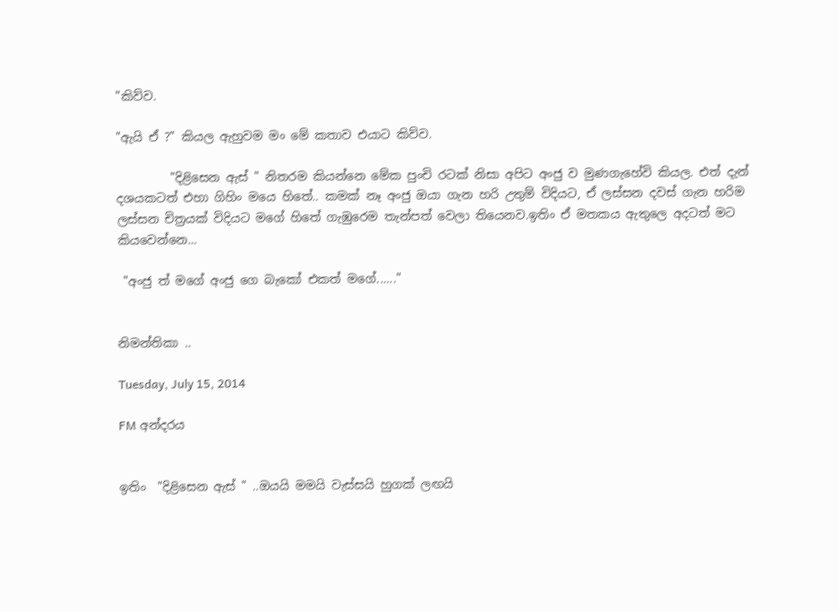"කිව්ව.

"ඇයි ඒ ?" කියල ඇහුවම මං මේ කතාව එයාට කිව්ව.

         "දිළිසෙන ඇස් " නිතරම කියන්නෙ මේක පුංචි රටක් නිසා අපිට අංජු ව මුණගැහේවි කියල. එත් දැන් දශයකටත් එහා ගිහිං මයෙ හිතේ.. කමක් නෑ අංජු ඔයා ගැන හරි උතුම් විදියට, ඒ ලස්සන දවස් ගැන හරිම ලස්සන චිත්‍රයක් විදියට මගේ හිතේ ගැඹුරෙම තැන්පත් වෙලා තියෙනව.ඉතිං ඒ මතකය ඇතුලෙ අදටත් මට කියවෙන්නෙ...

 "අංජු ත් මගේ අංජු ගෙ බැකෝ එකත් මගේ......"


නිමන්තිකා ..

Tuesday, July 15, 2014

FM අන්දරය


ඉතිං  "දිළිසෙන ඇස් " ..ඔයයි මමයි වැස්සයි හුගක් ලඟයි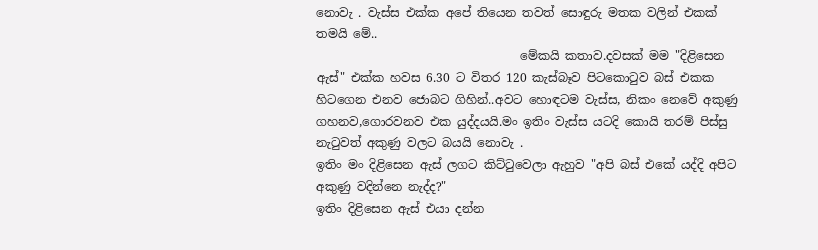නොවැ . වැස්ස එක්ක අපේ තියෙන තවත් සොඳුරු මතක වලින් එකක් තමයි මේ..
                                  මේකයි කතාව.දවසක් මම "දිළිසෙන ඇස්" එක්ක හවස 6.30 ට විතර 120 කැස්බෑව පිටකොටුව බස් එකක හිටගෙන එනව ජොබට ගිහින්..අවට හොඳටම වැස්ස, නිකං නෙවේ අකුණු ගහනව,ගොරවනව එක යුද්දයයි.මං ඉතිං වැස්ස යටදි කොයි තරම් පිස්සු නැටුවත් අකුණු වලට බයයි නොවැ .
ඉතිං මං දිළිසෙන ඇස් ලගට කිට්ටුවෙලා ඇහුව "අපි බස් එකේ යද්දි අපිට අකුණු වදින්නෙ නැද්ද?"
ඉතිං දිළිසෙන ඇස් එයා දන්න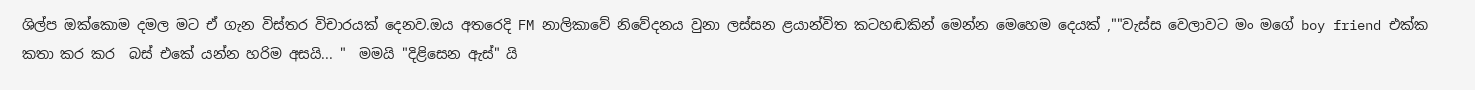ශිල්ප ඔක්කොම දමල මට ඒ ගැන විස්තර විචාරයක් දෙනව.ඔය අතරෙදි FM නාලිකාවේ නිවේදනය වුනා ලස්සන ළයාන්විත කටහඬකින් මෙන්න මෙහෙම දෙයක් ,""වැස්ස වෙලාවට මං මගේ boy friend එක්ක කතා කර කර  බස් එකේ යන්න හරිම අසයි... "  මමයි "දිළිසෙන ඇස්" යි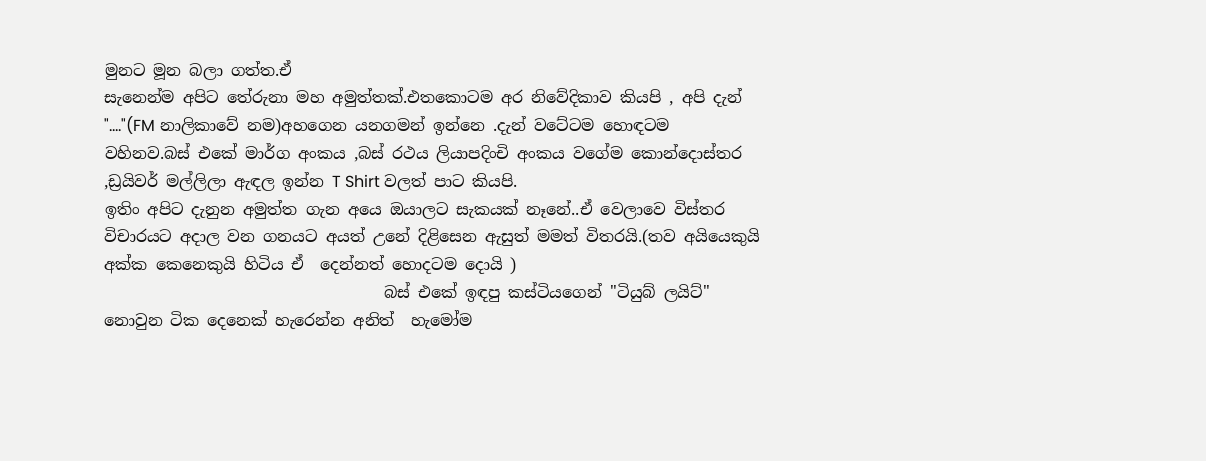මුනට මූන බලා ගත්ත.ඒ
සැනෙන්ම අපිට තේරුනා මහ අමුත්තක්.එතකොටම අර නිවේදිකාව කියපි , අපි දැන් "...."(FM නාලිකාවේ නම)අහගෙන යනගමන් ඉන්නෙ .දැන් වටේටම හොඳටම වහිනව.බස් එකේ මාර්ග අංකය ,බස් රථය ලියාපදිංචි අංකය වගේම කොන්දොස්තර ,ඩ්‍රයිවර් මල්ලිලා ඇඳල ඉන්න T Shirt වලත් පාට කියපි.
ඉතිං අපිට දැනුන අමුත්ත ගැන අයෙ ඔයාලට සැකයක් නෑනේ..ඒ වෙලාවෙ විස්තර විචාරයට අදාල වන ගනයට අයත් උනේ දිළිසෙන ඇසුත් මමත් විතරයි.(තව අයියෙකුයි අක්ක කෙනෙකුයි හිටිය ඒ  දෙන්නත් හොදටම දොයි )
                                   බස් එකේ ඉඳපු කස්ටියගෙන් "ටියුබ් ලයිට්" නොවුන ටික දෙනෙක් හැරෙන්න අනිත්  හැමෝම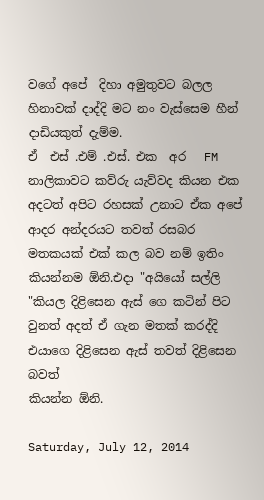වගේ අපේ  දිහා අමුතුවට බලල හිනාවක් දාද්දි මට නං වැස්සෙම හීන් දාඩියකුත් දැම්ම.
ඒ  එස් .එම් .එස්. එක  අර   FM නාලිකාවට කව්රු යැව්වද කියන එක අදටත් අපිට රහසක් උනාට ඒක අපේ ආදර අන්දරයට තවත් රසබර මතකයක් එක් කල බව නම් ඉතිං කියන්නම ඕනි.එදා "අයියෝ සල්ලි "කියල දිළිසෙන ඇස් ගෙ කටින් පිට වුනත් අදත් ඒ ගැන මතක් කරද්දි එයාගෙ දිළිසෙන ඇස් තවත් දිළිසෙන බවත්
කියන්න ඕනි.

Saturday, July 12, 2014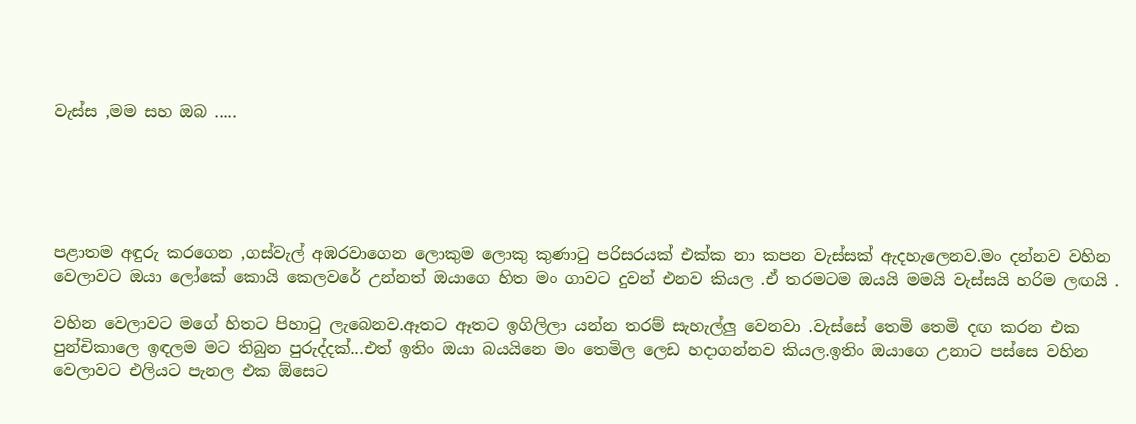වැස්ස ,මම සහ ඔබ .....





පළාතම අඳුරු කරගෙන ,ගස්වැල් අඹරවාගෙන ලොකුම ලොකු කුණාටු පරිසරයක් එක්ක නා කපන වැස්සක් ඇදහැලෙනව.මං දන්නව වහින වෙලාවට ඔයා ලෝකේ කොයි කෙලවරේ උන්නත් ඔයාගෙ හිත මං ගාවට දුවන් එනව කියල .ඒ තරමටම ඔයයි මමයි වැස්සයි හරිම ලඟයි .

වහින වෙලාවට මගේ හිතට පිහාටු ලැබෙනව.ඈතට ඈතට ඉගිලිලා යන්න තරම් සැහැල්ලු වෙනවා .වැස්සේ තෙමි තෙමි දඟ කරන එක පුන්චිකාලෙ ඉඳලම මට තිබුන පුරුද්දක්...එත් ඉතිං ඔයා බයයිනෙ මං තෙමිල ලෙඩ හදාගන්නව කියල.ඉතිං ඔයාගෙ උනාට පස්සෙ වහින වෙලාවට එලියට පැනල එක ඕසෙට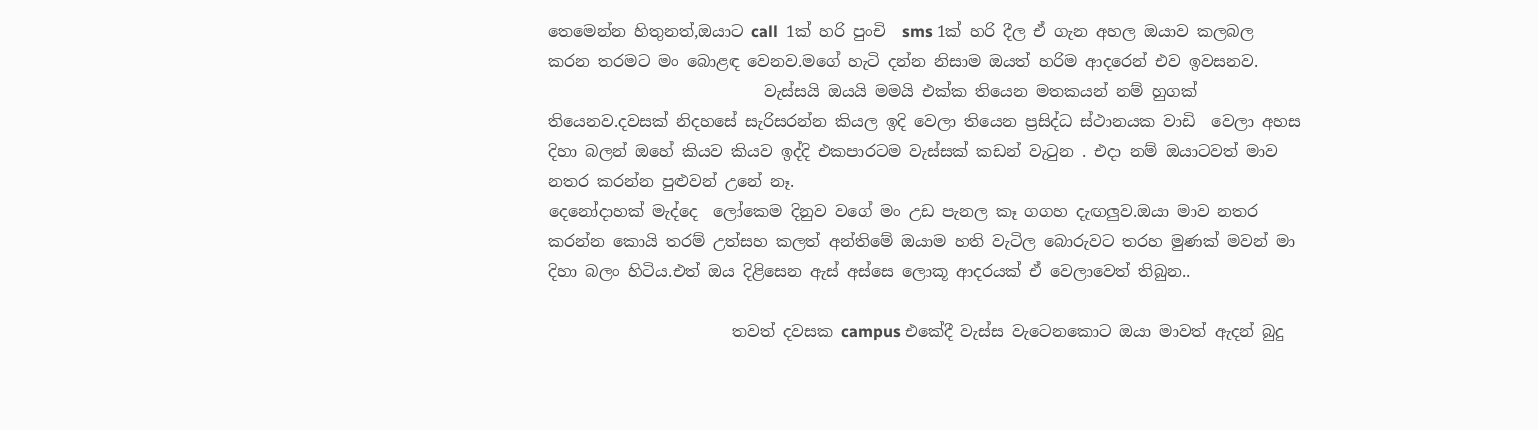තෙමෙන්න හිතුනත්,ඔයාට call  1ක් හරි පුංචි  sms 1ක් හරි දීල ඒ ගැන අහල ඔයාව කලබල කරන තරමට මං බොළඳ වෙනව.මගේ හැටි දන්න නිසාම ඔයත් හරිම ආදරෙන් එව ඉවසනව.
                           වැස්සයි ඔයයි මමයි එක්ක තියෙන මතකයන් නම් හුගක් තියෙනව.දවසක් නිදහසේ සැරිසරන්න කියල ඉදි වෙලා තියෙන ප්‍රසිද්ධ ස්ථානයක වාඩි  වෙලා අහස දිහා බලන් ඔහේ කියව කියව ඉද්දි එකපාරටම වැස්සක් කඩන් වැටුන . එදා නම් ඔයාටවත් මාව නතර කරන්න පුළුවන් උනේ නෑ.
දෙනෝදාහක් මැද්දෙ  ලෝකෙම දිනුව වගේ මං උඩ පැනල කෑ ගගහ දැඟලුව.ඔයා මාව නතර කරන්න කොයි තරම් උත්සහ කලත් අන්තිමේ ඔයාම හති වැටිල බොරුවට තරහ මුණක් මවන් මා දිහා බලං හිටිය.එත් ඔය දිළිසෙන ඇස් අස්සෙ ලොකූ ආදරයක් ඒ වෙලාවෙත් තිබුන..

                       තවත් දවසක campus එකේදී වැස්ස වැටෙනකොට ඔයා මාවත් ඇදන් බුදු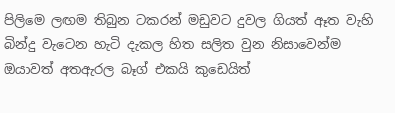පිලිමෙ ලඟම තිබුන ටකරන් මඩුවට දුවල ගියත් ඈත වැහි බින්දු වැටෙන හැටි දැකල හිත සලිත වුන නිසාවෙන්ම ඔයාවත් අතඇරල බෑග් එකයි කුඩෙයිත්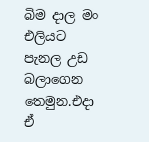බිම දාල මං එලියට පැනල උඩ බලාගෙන තෙමුන.එදා ඒ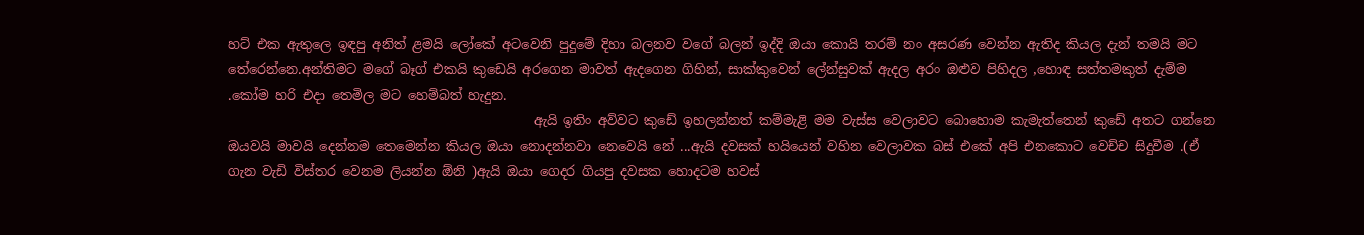හට් එක ඇතුලෙ ඉඳපු අනිත් ළමයි ලෝකේ අටවෙනි පුදුමේ දිහා බලනව වගේ බලන් ඉද්දි ඔයා කොයි තරම් නං අසරණ වෙන්න ඇතිද කියල දැන් තමයි මට තේරෙන්නෙ.අන්තිමට මගේ බෑග් එකයි කුඩෙයි අරගෙන මාවත් ඇදගෙන ගිහින්, සාක්කුවෙන් ලේන්සුවක් ඇදල අරං ඔළුව පිහිදල ,හොඳ සත්තමකුත් දැම්ම .කෝම හරි එදා තෙමිල මට හෙම්බත් හැදුන.
                                               ඇයි ඉතිං‍ අව්වට කුඩේ ඉහලන්නත් කම්මැළි මම වැස්ස වෙලාවට බොහොම කැමැත්තෙන් කුඩේ අතට ගන්නෙ ඔයවයි මාවයි දෙන්නම තෙමෙන්න කියල ඔයා නොදන්නවා නෙවෙයි නේ ...ඇයි දවසක් හයියෙන් වහින වෙලාවක බස් එකේ අපි එනකොට වෙච්ච සිදුවීම .(ඒ ගැන වැඩි විස්තර වෙනම ලියන්න ඕනි )ඇයි ඔයා ගෙදර ගියපු දවසක හොදටම හවස්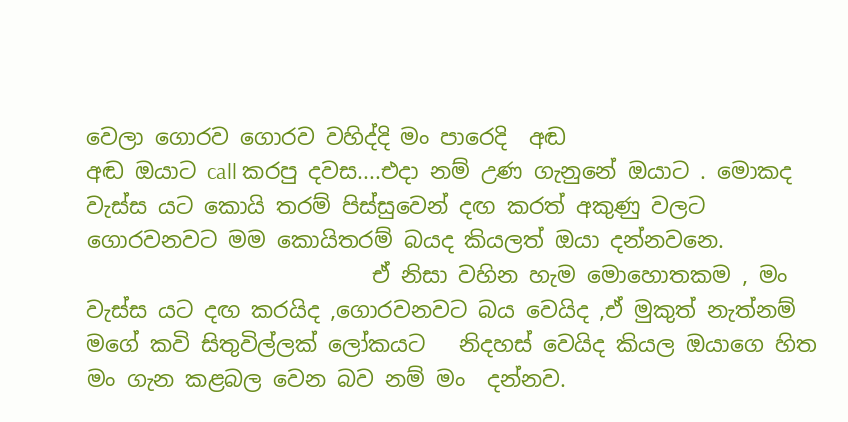වෙලා ගොරව ගොරව වහිද්දි මං පාරෙදි  අඬ
අඬ ඔයාට call කරපු දවස....එදා නම් උණ ගැනුනේ ඔයාට . මොකද වැස්ස යට කොයි තරම් පිස්සුවෙන් දඟ කරත් අකුණු වලට ගොරවනවට මම කොයිතරම් බයද කියලත් ඔයා දන්නවනෙ.
                          ඒ නිසා වහින හැම මොහොතකම , මං වැස්ස යට දඟ කරයිද ,ගොරවනවට බය වෙයිද ,ඒ මුකුත් නැත්නම් මගේ කවි සිතුවිල්ලක් ලෝකයට   නිදහස් වෙයිද කියල ඔයාගෙ හිත මං ගැන කළබල වෙන බව නම් මං  දන්නව.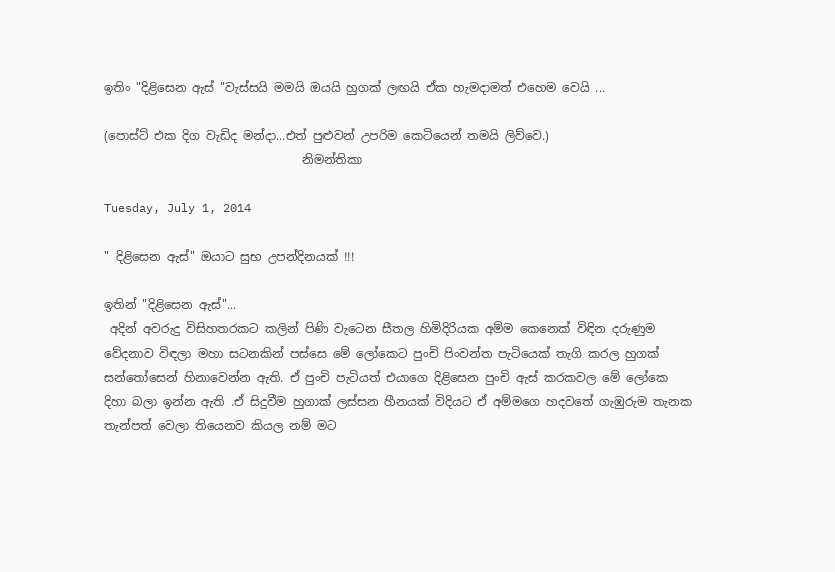ඉතිං "දිළිසෙන ඇස් "වැස්සයි මමයි ඔයයි හුගක් ලඟයි ඒක හැමදාමත් එහෙම වෙයි ...

(පොස්ට් එක දිග වැඩිද මන්දා...එත් පුළුවන් උපරිම කෙටියෙන් තමයි ලිව්වෙ.)
                                 නිමන්තිකා

Tuesday, July 1, 2014

" දිළිසෙන ඇස්" ඔයාට සුභ උපන්දිනයක් !!!

ඉතින් "දිළිසෙන ඇස්"...
 අදින් අවරුදු විසිහතරකට කලින් පිණි වැටෙන සීතල හිමිදිරියක අම්ම කෙනෙක් විඳින දරුණුම
වේදනාව විඳලා මහා සටනකින් පස්සෙ මේ ලෝකෙට පුංචි පිංවන්ත පැටියෙක් තැගි කරල හුගක් සන්තෝසෙන් හිනාවෙන්න ඇති. ඒ පුංචි පැටියත් එයාගෙ දිළිසෙන පුංචි ඇස් කරකවල මේ ලෝකෙ
දිහා බලා ඉන්න ඇති .ඒ සිදුවීම හුගාක් ලස්සන හීනයක් විදියට ඒ අම්මගෙ හදවතේ ගැඹුරුම තැනක
තැන්පත් වෙලා තියෙනව කියල නම් මට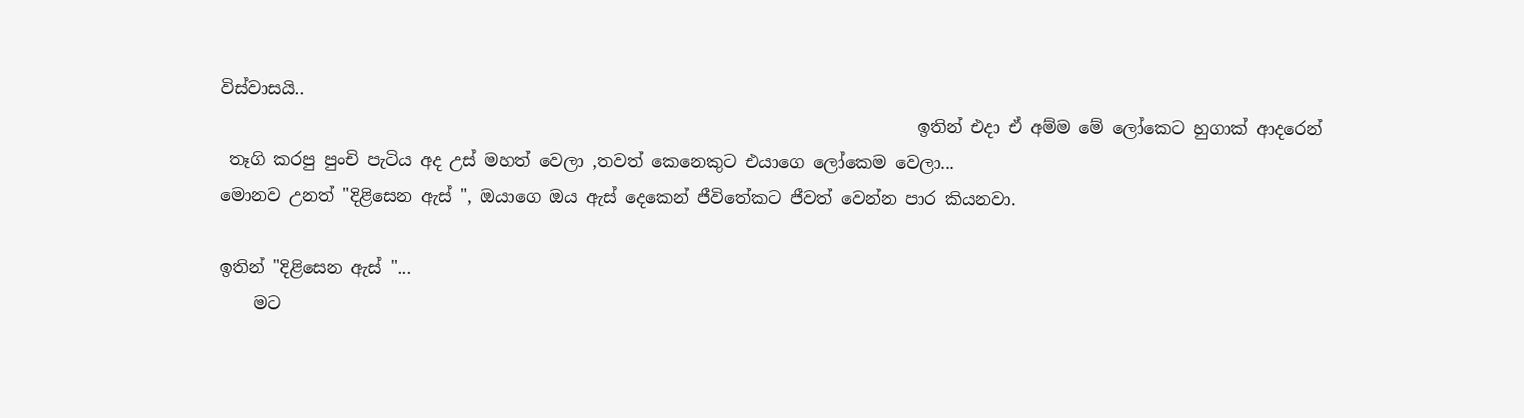විස්වාසයි..
                                                                                  ඉතින් එදා ඒ අම්ම මේ ලෝකෙට හුගාක් ආදරෙන්
 තෑගි කරපු පුංචි පැටිය අද උස් මහත් වෙලා ,තවත් කෙනෙකුට එයාගෙ ලෝකෙම වෙලා...
මොනව උනත් "දිළිසෙන ඇස් ", ඔයාගෙ ඔය ඇස් දෙකෙන් ජීවිතේකට ජීවත් වෙන්න පාර කියනවා.

ඉතින් "දිළිසෙන ඇස් "...
    මට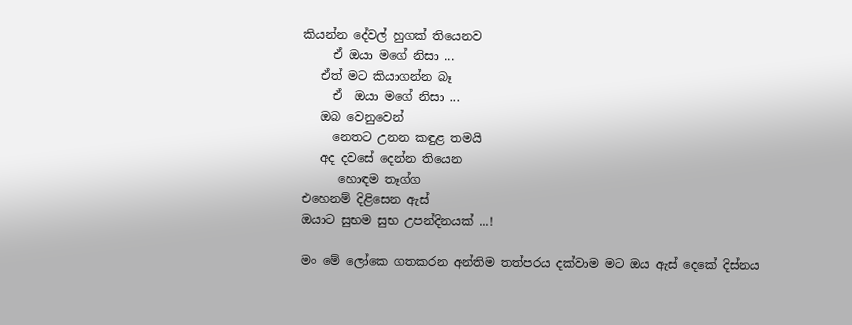කියන්න දේවල් හුගක් තියෙනව
     ඒ ඔයා මගේ නිසා ...
   ඒත් මට කියාගන්න බෑ
     ඒ  ඔයා මගේ නිසා ...
   ඔබ වෙනුවෙන්
     නෙතට උනන කඳුළ තමයි
   අද දවසේ දෙන්න තියෙන
      හොඳම තෑග්ග
එහෙනම් දිළිසෙන ඇස්
ඔයාට සුභම සුභ උපන්දිනයක් ...!

මං මේ ලෝකෙ ගතකරන අන්තිම තත්පරය දක්වාම මට ඔය ඇස් දෙකේ දිස්නය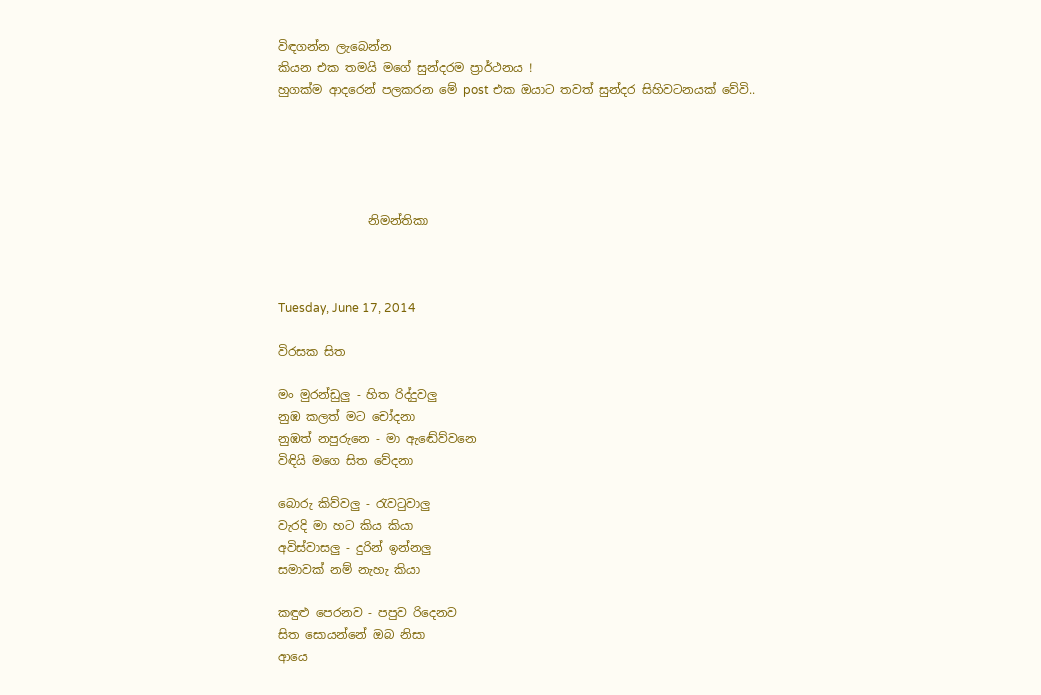විඳගන්න ලැබෙන්න
කියන එක තමයි මගේ සුන්දරම ප්‍රාර්ථනය !
හුගක්ම ආදරෙන් පලකරන මේ post එක ඔයාට තවත් සුන්දර සිහිවටනයක් වේවි..





               නිමන්තිකා



Tuesday, June 17, 2014

විරසක සිත

මං මුරන්ඩුලු - හිත රිද්දුවලු
නුඹ කලත් මට චෝදනා
නුඹත් නපුරුනෙ - මා ඇඬේව්වනෙ
විඳියි මගෙ සිත වේදනා

බොරු කිව්වලු - රැවටුවාලු
වැරදි මා හට කිය කියා
අවිස්වාසලු - දුරින් ඉන්නලු
සමාවක් නම් නැහැ කියා

කඳුළු පෙරනව - පපුව රිදෙනව
සිත සොයන්නේ ඔබ නිසා
ආයෙ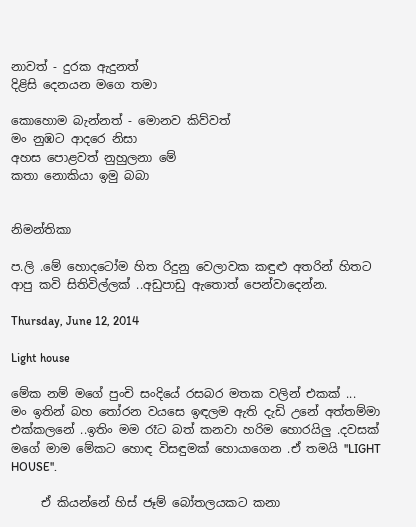නාවත් - දුරක ඇදුනත්
දිළිසි දෙනයන මගෙ තමා

කොහොම බැන්නත් - මොනව කිව්වත්
මං නුඹට ආදරෙ නිසා
අහස පොළවත් නුහුලනා මේ
කතා නොකියා ඉමු බබා


නිමන්තිකා

ප.ලි .මේ හොදටෝම හිත රිදුනු වෙලාවක කඳුළු අතරින් හිතට ආපු කවි සිතිවිල්ලක් ..අඩුපාඩු ඇතොත් පෙන්වාදෙන්න.

Thursday, June 12, 2014

Light house

මේක නම් මගේ පුංචි සංදියේ රසබර මතක වලින් එකක් ...
මං ඉතින් බහ තෝරන වයසෙ ඉඳලම ඇති දැඩි උනේ අත්තම්මා එක්කලනේ ..ඉතිං මම රෑට බත් කනවා හරිම හොරයිලු .දවසක් මගේ මාම මේකට හොඳ විසඳුමක් හොයාගෙන .ඒ තමයි ''LIGHT HOUSE''.

     ඒ කියන්නේ හිස් ජෑම් බෝතලයකට කනා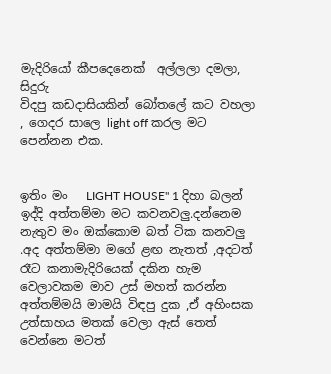මැදිරියෝ කීපදෙනෙක්  අල්ලලා දමලා, සිදුරු
විදපු කඩදාසියකින් බෝතලේ කට වහලා , ගෙදර සාලෙ light off කරල මට පෙන්නන එක.


ඉතිං මං   LIGHT HOUSE'' 1 දිහා බලන් ඉද්දි අත්තම්මා මට කවනවලු.දන්නෙම නැතුව මං ඔක්කොම බත් ටික කනවලු .අද අත්තම්මා මගේ ළඟ නැතත් ,අදටත් රෑට කනාමැදිරියෙක් දකින හැම වෙලාවකම මාව උස් මහත් කරන්න අත්තම්මයි මාමයි විඳපු දුක ,ඒ අහිංසක උත්සාහය මතක් වෙලා ඇස් තෙත් වෙන්නෙ මටත්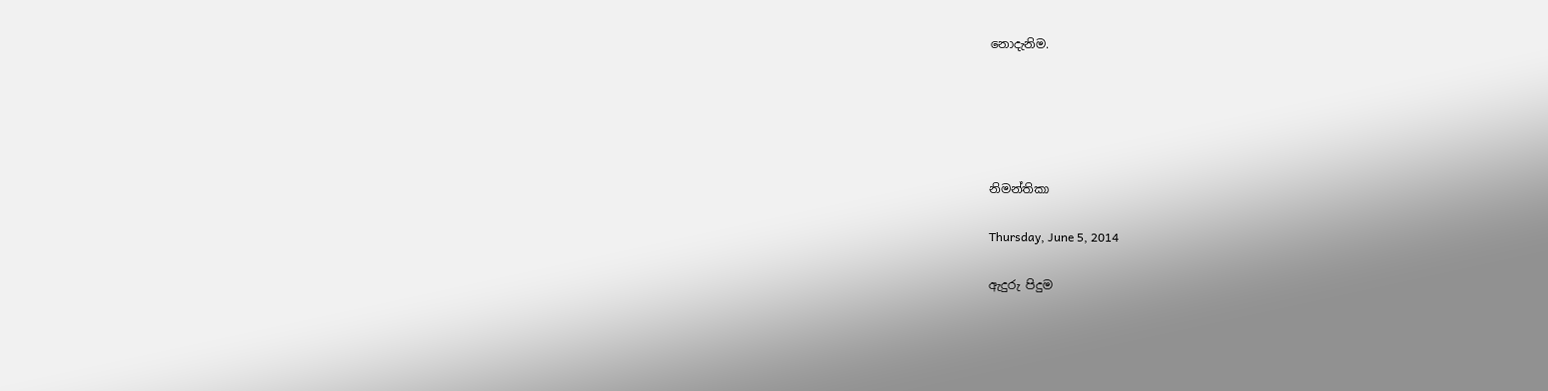නොදැනිම.





නිමන්තිකා

Thursday, June 5, 2014

ඇදුරු පිදුම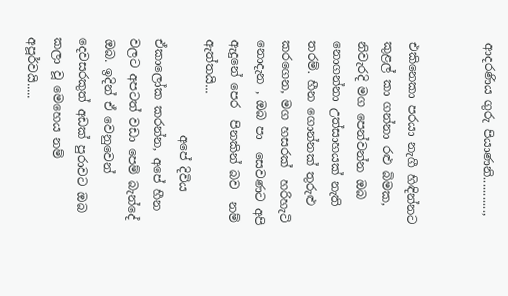ආදරණිය ගුරු පියාණනි...........,


එකිනෙකා පරයා නැගී හිඳින්නට කුළල් කා ගන්නා රළු බිමක, නිවැරදි මග පෙන්වන්න ඔබ නොගන්නා උත්සාහයක් නැති තරම්. හීන ගොන්නක් තුරුළු කරගෙන, මග හසරක්  හරිහැටි  නොදැන , ඔබ පා  සෙවණට අපි  ඇදුනේ පෙර  පිනකින් බව  නම්  ඇත්තයි...
                අපේ දිවිය ඒකාලෝක කරන්න, අපේ හීන වලට අපටත් වඩා පෙම් බැන්දේ ඔබ. ඉදින් ඒ වෙනුවෙන් දෙවසරකුත් අඩක් පුරාවට ඔබ කලා වූ මෙහෙය නම් අපූර්වයි.....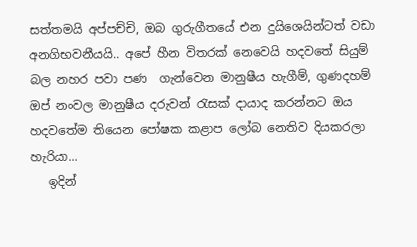සත්තමයි අප්පච්චි, ඔබ ගුරුගීතයේ එන දුයිශෙයින්ටත් වඩා අනගිභවනීයයි.. අපේ හීන විතරක් නෙවෙයි හදවතේ සියුම් බල නහර පවා පණ  ගැන්වෙන මානුෂීය හැගීම්, ගුණදහම් ඔප් නංවල මානුෂීය දරුවන් රැසක් දායාද කරන්නට ඔය හදවතේම තියෙන පෝෂක කළාප ලෝබ නෙතිව දියකරලා හැරියා...
   ඉදින්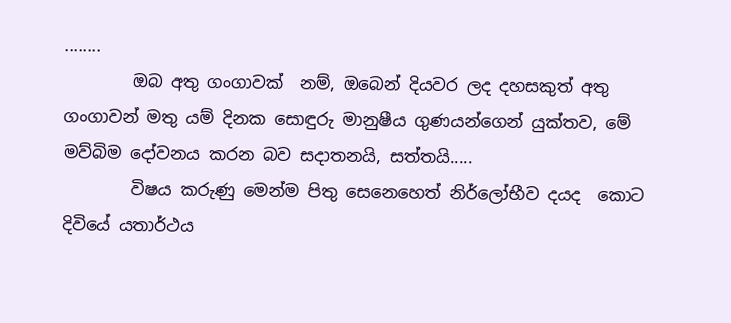........
        ඔබ අතු ගංගාවක්  නම්, ඔබෙන් දියවර ලද දහසකුත් අතු ගංගාවන් මතු යම් දිනක සොඳුරු මානුෂීය ගුණයන්ගෙන් යුක්තව, මේ මව්බිම දෝවනය කරන බව සදාතනයි, සත්තයි.....
        විෂය කරුණු මෙන්ම පිතු සෙනෙහෙත් නිර්ලෝභීව දයද  කොට දිවියේ යතාර්ථය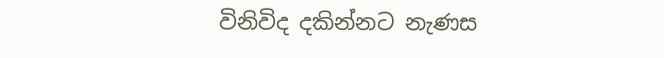විනිවිද දකින්නට නැණස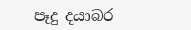පෑදු දයාබර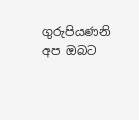ගුරුපියණනි අප ඔබට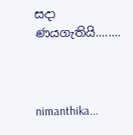සදා ණයගැතියි........



nimanthika...